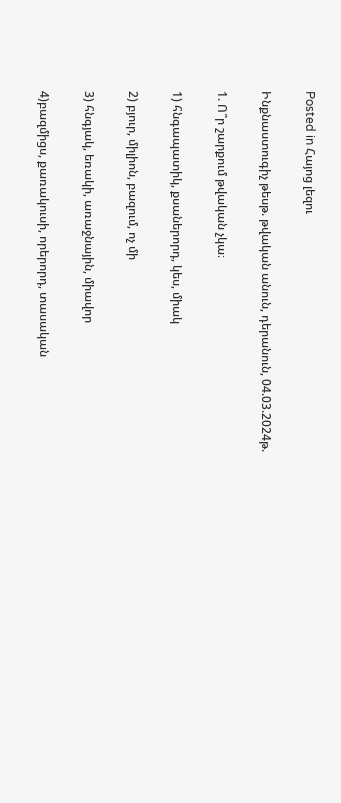Posted in Հայոց լեզու

Ինքնաստուգիչ թեսթ. թվական անուն, դերանուն, 04.03.2024թ.

1. Ո՞ր շարքում թվական չկա։

1) հնգապատիկ, քսաներորդ, կես, միակ

2) բյուր, միլիոն, բազում, ոչ մի

3) հնգյակ, եռակի, առաջնային, միավոր

4)բազմիցս, քառակուսի, որերորդ, տասական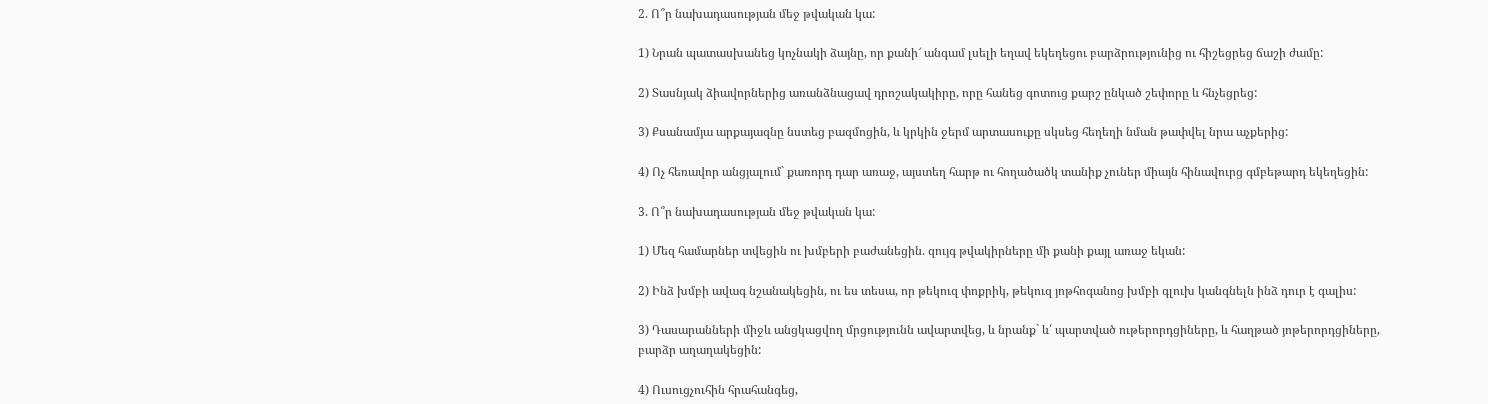2. Ո՞ր նախադասության մեջ թվական կա:

1) Նրան պատասխանեց կոչնակի ձայնը, որ քանի՜ անգամ լսելի եղավ եկեղեցու բարձրությունից ու հիշեցրեց ճաշի ժամը:

2) Տասնյակ ձիավորներից առանձնացավ դրոշակակիրը, որը հանեց գոտուց քարշ ընկած շեփորը և հնչեցրեց:

3) Քսանամյա արքայազնը նստեց բազմոցին, և կրկին ջերմ արտասուքը սկսեց հեղեղի նման թափվել նրա աչքերից:

4) Ոչ հեռավոր անցյալում` քառորդ դար առաջ, այստեղ հարթ ու հողածածկ տանիք չուներ միայն հինավուրց գմբեթարդ եկեղեցին:

3. Ո՞ր նախադասության մեջ թվական կա:

1) Մեզ համարներ տվեցին ու խմբերի բաժանեցին. զույգ թվակիրները մի քանի քայլ առաջ եկան:

2) Ինձ խմբի ավագ նշանակեցին, ու ես տեսա, որ թեկուզ փոքրիկ, թեկուզ յոթհոգանոց խմբի գլուխ կանգնելն ինձ դուր է գալիս:

3) Դասարանների միջև անցկացվող մրցությունն ավարտվեց, և նրանք` և՛ պարտված ութերորդցիները, և հաղթած յոթերորդցիները, բարձր աղաղակեցին:

4) Ուսուցչուհին հրահանգեց,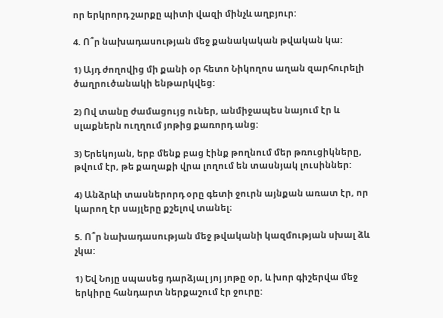որ երկրորդ շարքը պիտի վազի մինչև աղբյուր:

4. Ո՞ր նախադասության մեջ քանակական թվական կա:

1) Այդ ժողովից մի քանի օր հետո Նիկողոս աղան զարհուրելի ծաղրուծանակի ենթարկվեց:

2) Ով տանը ժամացույց ուներ, անմիջապես նայում էր և սլաքներն ուղղում յոթից քառորդ անց:

3) Երեկոյան, երբ մենք բաց էինք թողնում մեր թռուցիկները, թվում էր, թե քաղաքի վրա լողում են տասնյակ լուսիններ:

4) Անձրևի տասներորդ օրը գետի ջուրն այնքան առատ էր, որ կարող էր սայլերը քշելով տանել։

5. Ո՞ր նախադասության մեջ թվականի կազմության սխալ ձև չկա:

1) Եվ Նոյը սպասեց դարձյալ յոյ յոթը օր, և խոր գիշերվա մեջ երկիրը հանդարտ ներքաշում էր ջուրը: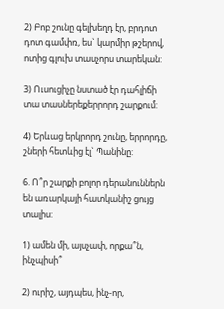2) Բոբ շունը գելխեղդ էր, բրդոտ դոտ գամփռ, ես` կարմիր թշերով, ոտից գլուխ տասչորս տարեկան:

3) Ուսուցիչը նստած էր դահլիճի տա տասներեքերրորդ շարքում:

4) Երևաց երկրորդ շունը, երրորդը, շների հետևից էլ` Պանինը:

6. Ո՞ր շարքի բոլոր դերանուններն են առարկայի հատկանիշ ցույց տալիս:

1) ամեն մի, այսչափ, որքա՞ն, ինչպիսի՞

2) ուրիշ, այդպես, ինչ-որ,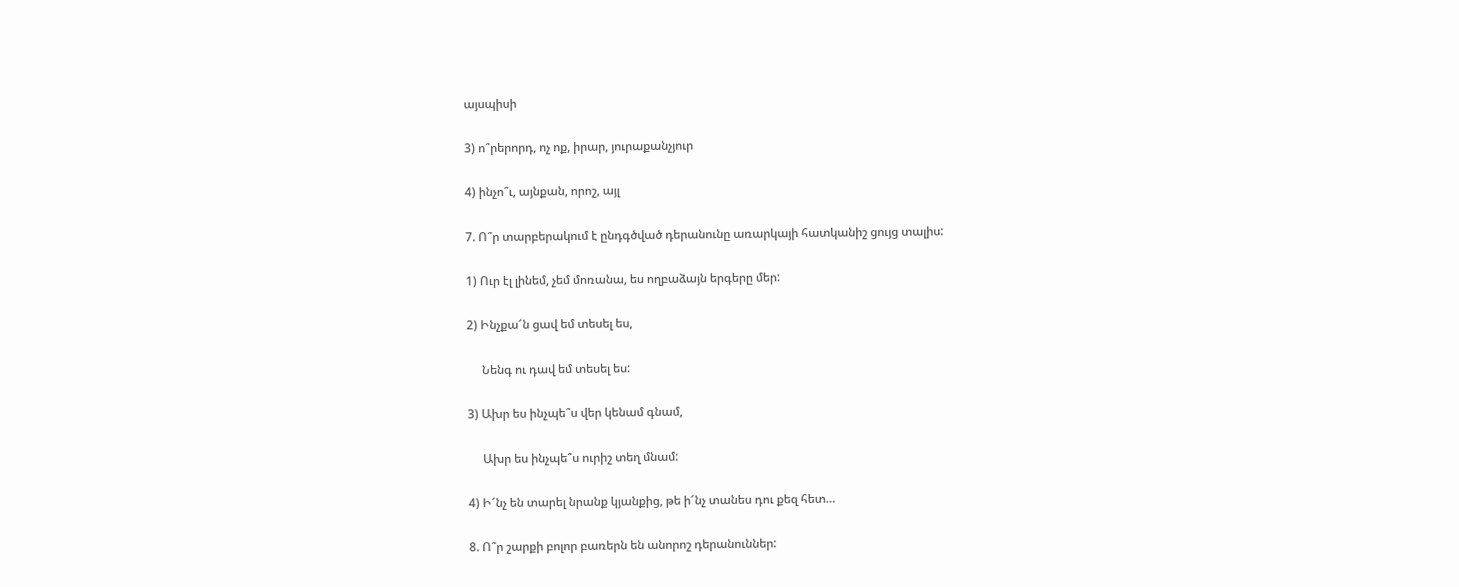այսպիսի

3) ո՞րերորդ, ոչ ոք, իրար, յուրաքանչյուր

4) ինչո՞ւ, այնքան, որոշ, այլ

7. Ո՞ր տարբերակում է ընդգծված դերանունը առարկայի հատկանիշ ցույց տալիս:

1) Ուր էլ լինեմ, չեմ մոռանա, ես ողբաձայն երգերը մեր:

2) Ինչքա՜ն ցավ եմ տեսել ես,

     Նենգ ու դավ եմ տեսել ես:

3) Ախր ես ինչպե՞ս վեր կենամ գնամ,

     Ախր ես ինչպե՞ս ուրիշ տեղ մնամ:

4) Ի՜նչ են տարել նրանք կյանքից, թե ի՜նչ տանես դու քեզ հետ…

8. Ո՞ր շարքի բոլոր բառերն են անորոշ դերանուններ: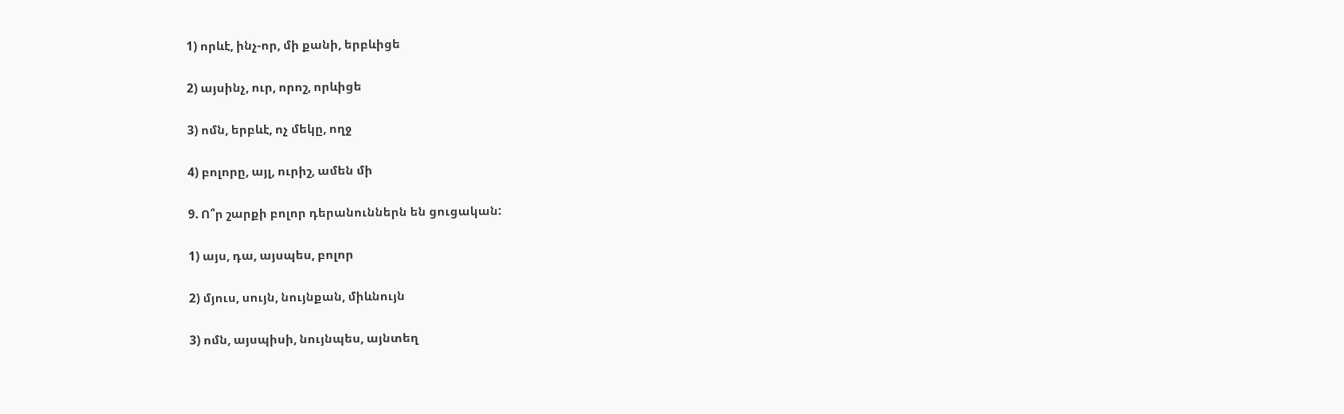1) որևէ, ինչ-որ, մի քանի, երբևիցե

2) այսինչ, ուր, որոշ, որևիցե

3) ոմն, երբևէ, ոչ մեկը, ողջ

4) բոլորը, այլ, ուրիշ, ամեն մի

9. Ո՞ր շարքի բոլոր դերանուններն են ցուցական:

1) այս, դա, այսպես, բոլոր

2) մյուս, սույն, նույնքան, միևնույն

3) ոմն, այսպիսի, նույնպես, այնտեղ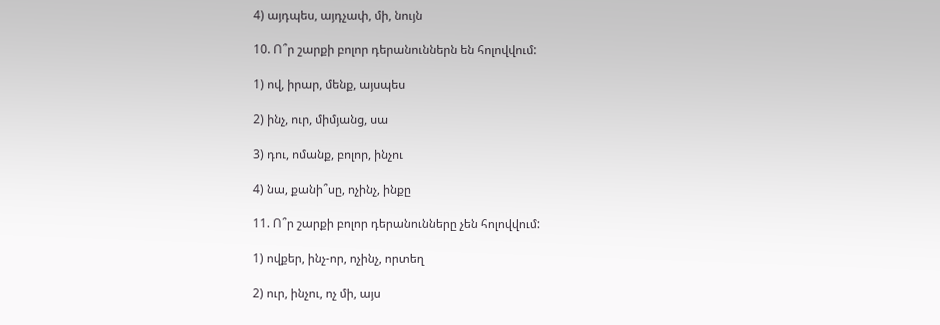4) այդպես, այդչափ, մի, նույն

10. Ո՞ր շարքի բոլոր դերանուններն են հոլովվում:

1) ով, իրար, մենք, այսպես

2) ինչ, ուր, միմյանց, սա

3) դու, ոմանք, բոլոր, ինչու

4) նա, քանի՞սը, ոչինչ, ինքը

11. Ո՞ր շարքի բոլոր դերանունները չեն հոլովվում:

1) ովքեր, ինչ-որ, ոչինչ, որտեղ

2) ուր, ինչու, ոչ մի, այս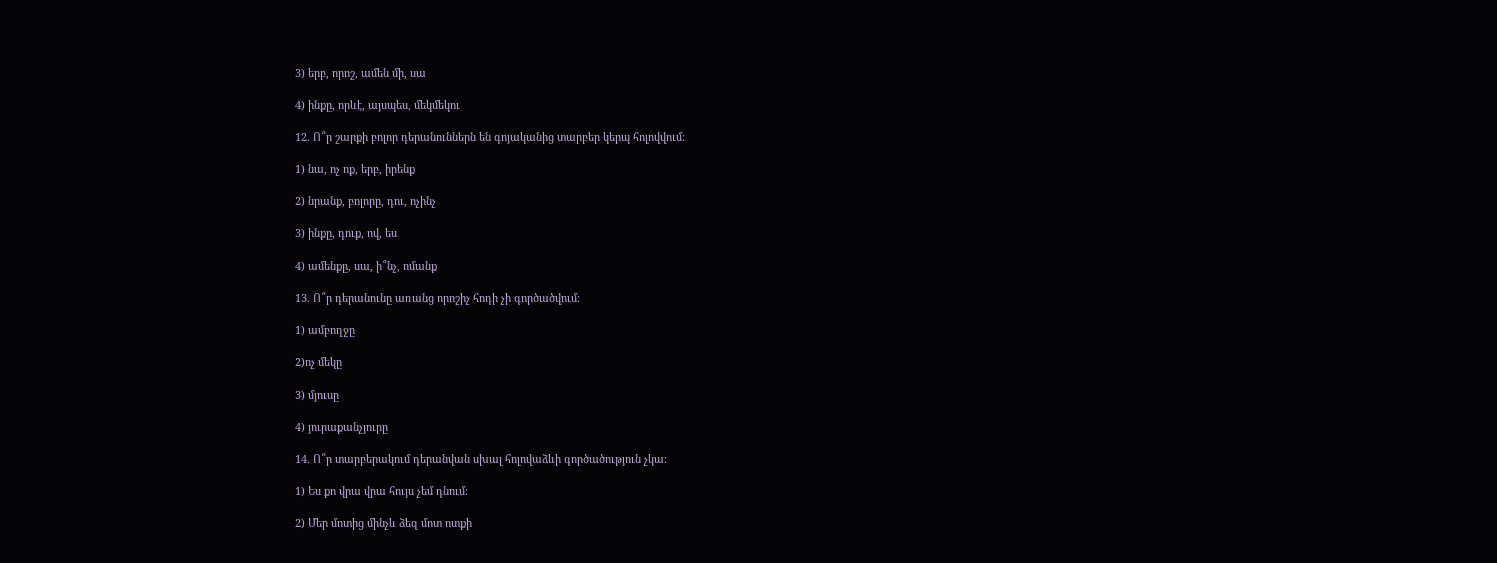3) երբ, որոշ, ամեն մի, սա

4) ինքը, որևէ, այսպես, մեկմեկու

12. Ո՞ր շարքի բոլոր դերանուններն են գոյականից տարբեր կերպ հոլովվում:

1) նա, ոչ ոք, երբ, իրենք

2) նրանք, բոլորը, դու, ոչինչ

3) ինքը, դուք, ով, ես

4) ամենքը, սա, ի՞նչ, ոմանք

13. Ո՞ր դերանունը առանց որոշիչ հոդի չի գործածվում:

1) ամբողջը

2)ոչ մեկը

3) մյուսը

4) յուրաքանչյուրը

14. Ո՞ր տարբերակում դերանվան սխալ հոլովաձևի գործածություն չկա:

1) Ես քո վրա վրա հույս չեմ դնում:

2) Մեր մոտից մինչև ձեզ մոտ ոտքի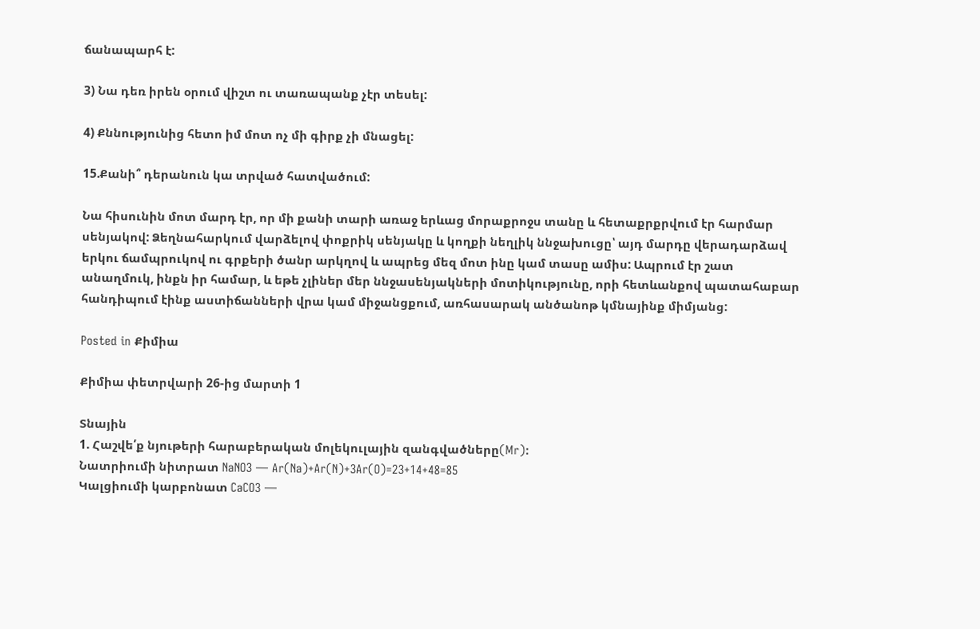ճանապարհ է:

3) Նա դեռ իրեն օրում վիշտ ու տառապանք չէր տեսել:

4) Քննությունից հետո իմ մոտ ոչ մի գիրք չի մնացել:

15.Քանի՞ դերանուն կա տրված հատվածում:

Նա հիսունին մոտ մարդ էր, որ մի քանի տարի առաջ երևաց մորաքրոջս տանը և հետաքրքրվում էր հարմար սենյակով: Ձեղնահարկում վարձելով փոքրիկ սենյակը և կողքի նեղլիկ ննջախուցը՝ այդ մարդը վերադարձավ երկու ճամպրուկով ու գրքերի ծանր արկղով և ապրեց մեզ մոտ ինը կամ տասը ամիս: Ապրում էր շատ անաղմուկ, ինքն իր համար, և եթե չլիներ մեր ննջասենյակների մոտիկությունը, որի հետևանքով պատահաբար հանդիպում էինք աստիճանների վրա կամ միջանցքում, առհասարակ անծանոթ կմնայինք միմյանց:

Posted in Քիմիա

Քիմիա փետրվարի 26-ից մարտի 1

Տնային
1. Հաշվե՛ք նյութերի հարաբերական մոլեկուլային զանգվածները(Mr):
Նատրիումի նիտրատ NaNO3 — Ar(Na)+Ar(N)+3Ar(O)=23+14+48=85
Կալցիումի կարբոնատ CaCO3 —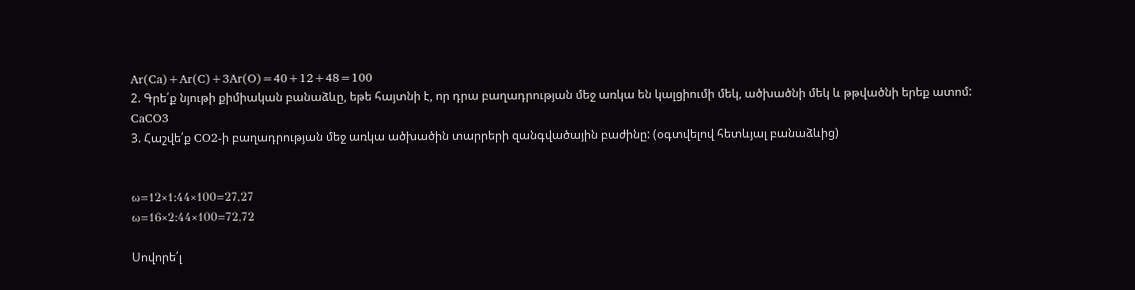Ar(Ca)+Ar(C)+3Ar(O)=40+12+48=100
2. Գրե՛ք նյութի քիմիական բանաձևը, եթե հայտնի է, որ դրա բաղադրության մեջ առկա են կալցիումի մեկ, ածխածնի մեկ և թթվածնի երեք ատոմ:
CaCO3
3. Հաշվե՛ք CO2-ի բաղադրության մեջ առկա ածխածին տարրերի զանգվածային բաժինը: (օգտվելով հետևյալ բանաձևից)


ω=12×1:44×100=27,27
ω=16×2:44×100=72,72

Սովորե՛լ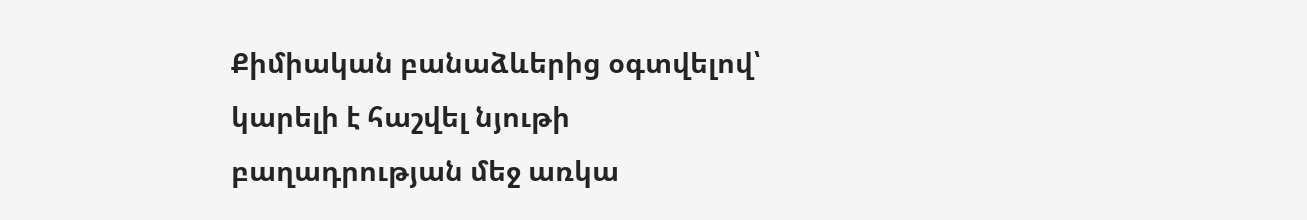Քիմիական բանաձևերից օգտվելով՝ կարելի է հաշվել նյութի բաղադրության մեջ առկա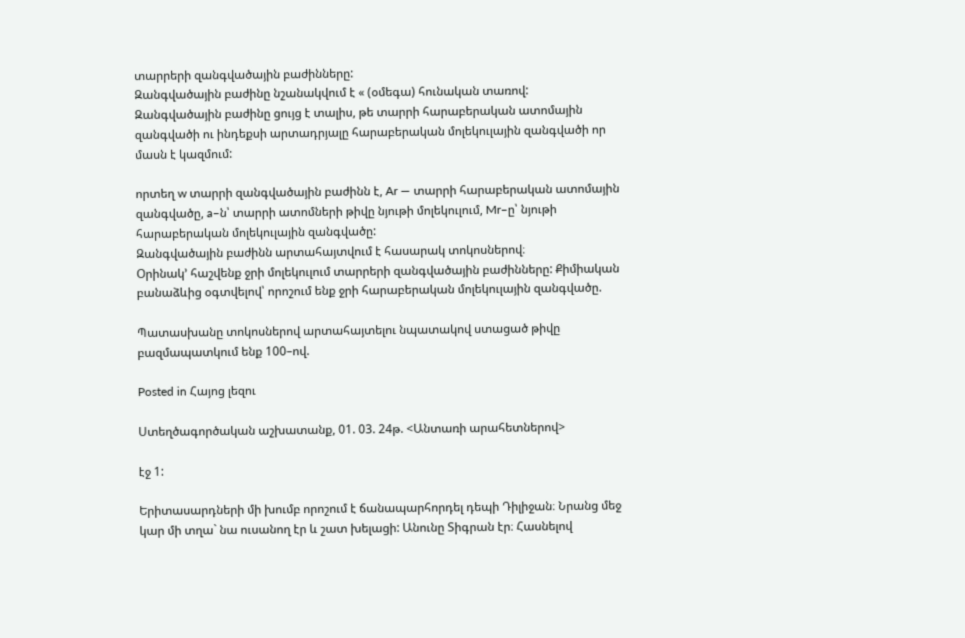տարրերի զանգվածային բաժինները:
Զանգվածային բաժինը նշանակվում է « (օմեգա) հունական տառով:
Զանգվածային բաժինը ցույց է տալիս, թե տարրի հարաբերական ատոմային զանգվածի ու ինդեքսի արտադրյալը հարաբերական մոլեկուլային զանգվածի որ մասն է կազմում:

որտեղ w տարրի զանգվածային բաժինն է, Ar — տարրի հարաբերական ատոմային զանգվածը, a–ն՝ տարրի ատոմների թիվը նյութի մոլեկուլում, Mr–ը՝ նյութի հարաբերական մոլեկուլային զանգվածը:
Զանգվածային բաժինն արտահայտվում է հասարակ տոկոսներով։
Օրինակ’ հաշվենք ջրի մոլեկուլում տարրերի զանգվածային բաժինները: Քիմիական բանաձևից օգտվելով՝ որոշում ենք ջրի հարաբերական մոլեկուլային զանգվածը.

Պատասխանը տոկոսներով արտահայտելու նպատակով ստացած թիվը բազմապատկում ենք 100–ով.

Posted in Հայոց լեզու

Ստեղծագործական աշխատանք, 01. 03. 24թ. <Անտառի արահետներով>

էջ 1:

Երիտասարդների մի խումբ որոշում է ճանապարհորդել դեպի Դիլիջան։ Նրանց մեջ կար մի տղա` նա ուսանող էր և շատ խելացի: Անունը Տիգրան էր։ Հասնելով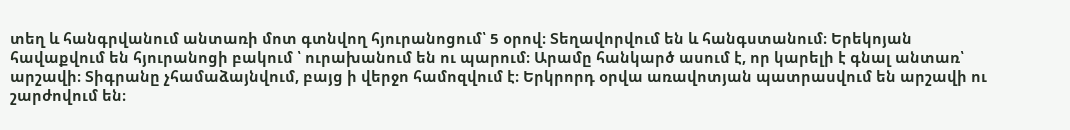տեղ և հանգրվանում անտառի մոտ գտնվող հյուրանոցում՝ 5 օրով։ Տեղավորվում են և հանգստանում։ Երեկոյան հավաքվում են հյուրանոցի բակում ՝ ուրախանում են ու պարում։ Արամը հանկարծ ասում է, որ կարելի է գնալ անտառ՝ արշավի։ Տիգրանը չհամաձայնվում, բայց ի վերջո համոզվում է։ Երկրորդ օրվա առավոտյան պատրասվում են արշավի ու շարժովում են։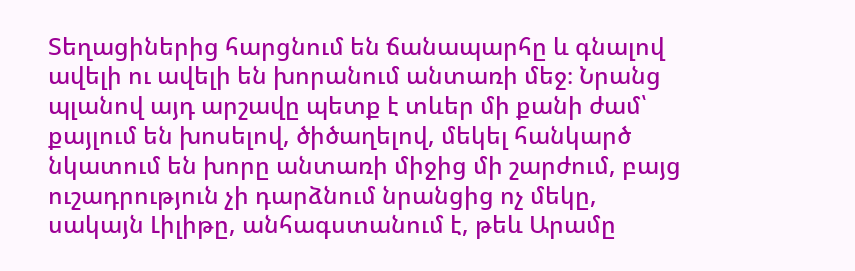Տեղացիներից հարցնում են ճանապարհը և գնալով ավելի ու ավելի են խորանում անտառի մեջ։ Նրանց պլանով այդ արշավը պետք է տևեր մի քանի ժամ՝ քայլում են խոսելով, ծիծաղելով, մեկել հանկարծ նկատում են խորը անտառի միջից մի շարժում, բայց ուշադրություն չի դարձնում նրանցից ոչ մեկը, սակայն Լիլիթը, անհագստանում է, թեև Արամը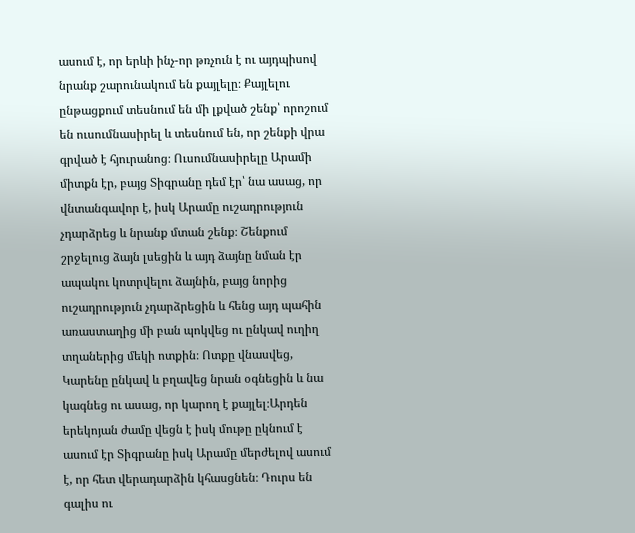ասում է, որ երևի ինչ-որ թռչուն է ու այդպիսով նրանք շարունակում են քայլելը։ Քայլելու ընթացքում տեսնում են մի լքված շենք՝ որոշում են ուսումնասիրել և տեսնում են, որ շենքի վրա գրված է հյուրանոց։ Ուսումնասիրելը Արամի միտքն էր, բայց Տիգրանը դեմ էր՝ նա ասաց, որ վնտանգավոր է, իսկ Արամը ուշադրություն չդարձրեց և նրանք մտան շենք։ Շենքում շրջելուց ձայն լսեցին և այդ ձայնը նման էր ապակու կոտրվելու ձայնին, բայց նորից ուշադրություն չդարձրեցին և հենց այդ պահին առաստաղից մի բան պոկվեց ու ընկավ ուղիղ տղաներից մեկի ոտքին։ Ոտքը վնասվեց, Կարենը ընկավ և բղավեց նրան օգնեցին և նա կագնեց ու ասաց, որ կարող է քայլել։Արդեն երեկոյան ժամը վեցն է իսկ մութը ըկնում է ասում էր Տիգրանը իսկ Արամը մերժելով ասում է, որ հետ վերադարձին կհասցնեն։ Դուրս են գալիս ու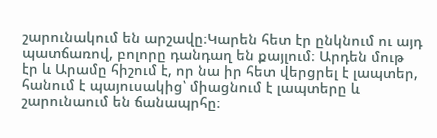շարունակում են արշավը։Կարեն հետ էր ընկնում ու այդ պատճառով, բոլորը դանդաղ են քայլում։ Արդեն մութ էր և Արամը հիշում է, որ նա իր հետ վերցրել է լապտեր, հանում է պայուսակից՝ միացնում է լապտերը և շարունաում են ճանապրհը։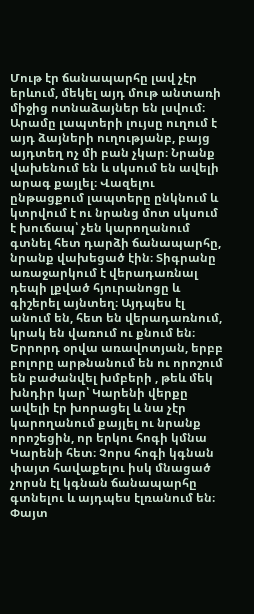Մութ էր ճանապարհը լավ չէր երևում, մեկել այդ մութ անտառի միջից ոտնաձայներ են լսվում։ Արամը լապտերի լույսը ուղում է այդ ձայների ուղությանբ, բայց այդտեղ ոչ մի բան չկար։ Նրանք վախենում են և սկսում են ավելի արագ քայլել։ Վազելու ընթացքում լապտերը ընկնում և կտրվում է ու նրանց մոտ սկսում է խուճապ՝ չեն կարողանում գտնել հետ դարձի ճանապարհը, նրանք վախեցած էին։ Տիգրանը առաջարկում է վերադառնալ դեպի լքված հյուրանոցը և գիշերել այնտեղ։ Այդպես էլ անում են, հետ են վերադառնում, կրակ են վառում ու քնում են։ Երրորդ օրվա առավոտյան, երբբ բոլորը արթնանում են ու որոշում են բաժանվել խմբերի , թեև մեկ խնդիր կար՝ Կարենի վերքը ավելի էր խորացել և նա չէր կարողանում քայլել ու նրանք որոշեցին, որ երկու հոգի կմնա Կարենի հետ։ Չորս հոգի կգնան փայտ հավաքելու իսկ մնացած չորսն էլ կգնան ճանապարհը գտնելու և այդպես էլռանում են։ Փայտ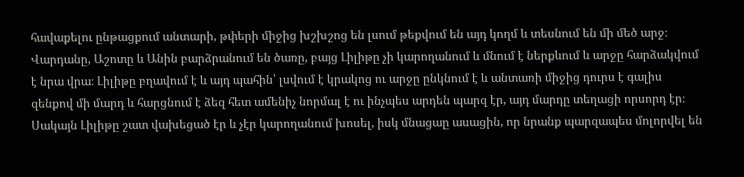հավաքելու ընթացքում անտարի, թփերի միջից խշխշոց են լսում թեքվում են այդ կողմ և տեսնում են մի մեծ արջ։ Վարդանը, Աշոտը և Անին բարձրանում են ծառը, բայց Լիլիթը չի կարողանում և մնում է ներքևում և արջը հարձակվում է նրա վրա։ Լիլիթը բղավում է և այդ պահին՝ լսվում է կրակոց ու արջը ընկնում է և անտառի միջից դուրս է գալիս զենքով մի մարդ և հարցնում է ձեզ հետ ամենիչ նորմալ է ու ինչպես արդեն պարզ էր, այդ մարդը տեղացի որսորդ էր։ Սակայն Լիլիթը շատ վախեցած էր և չէր կարողանում խոսել, իսկ մնացաը ասացին, որ նրանք պարզապես մոլորվել են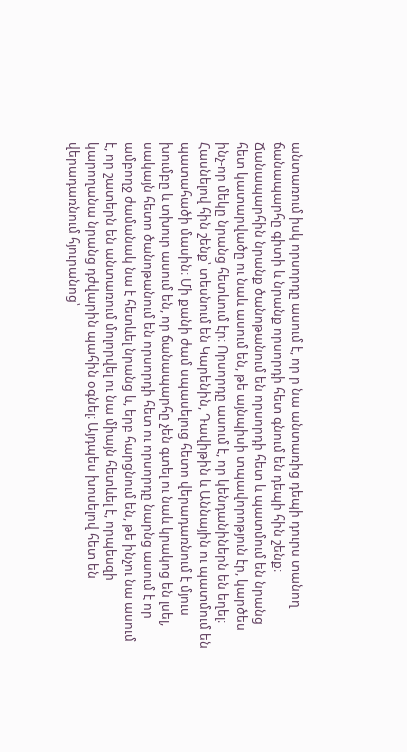անտառում իսկ որսորդը ասում է, որ ր նա անտառից դեպի դուրս տանող ճանապարհը գիտի և նրանք որսորդի հետ գնում են դեպի հին շենք։ Ճանապարհին նրանք ծանոթանում են որսորդի հետ և պատմում են նրանց հետ կատարվածը ու նաև ասում են, թե այնպիսի տպավորոթյուն էր, կարծես ինչ-որ մեկը նրանց հետևում էր։ Որսորդը ասում է, որ կենդանիներն են եղել։ Հասնելով հին շենք՝ տեսնում են Կարենին, Դավիթին և Աննային ու պատմում են պատահածի մասին։ Մի քանի ժամ սպասելուց հետո վերադառնում է մյուս խումբը և տխուր ասում են, որ ճանապարհը չեն գտել ու նաև կրակոց են լսել, սակայն հետո ծանոթանում են որսորդի հետ ու որսորդը նարնց ասում է որ ամբողջ ժամանակ նա է հետևել նրանց և, երբ հարցնում են, թե ինչու նա ասում է, որ շատերն են անտառում մոլորվել ու նա միայն հետևել է, որպեսզի կարողանա նրանց դժվարին պահին օգնել։ Այդպես խոսելով հետ են վերադառնում հյուրանոց՝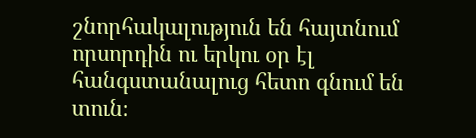շնորհակալություն են հայտնում որսորդին ու երկու օր էլ հանգստանալուց հետո գնում են տուն։